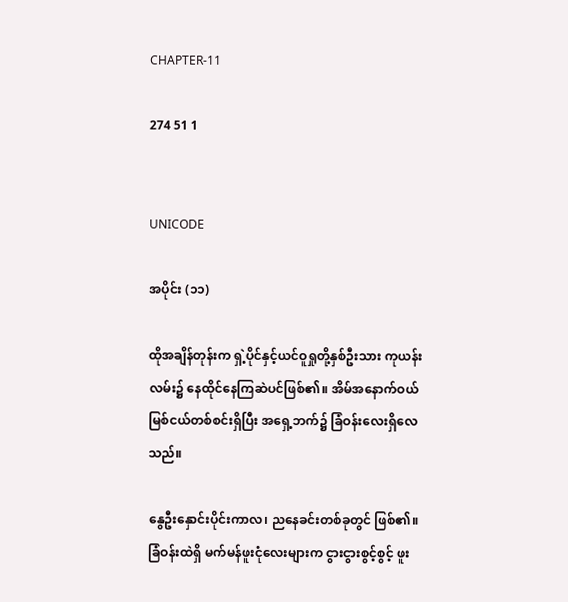CHAPTER-11

274 51 1


UNICODE

အပိုင်း (၁၁)

ထိုအချိန်တုန်းက ရှဲ့ပိုင်နှင့်ယင်ဝူရှုတို့နှစ်ဦးသား ကုယန်းလမ်း၌ နေထိုင်နေကြဆဲပင်ဖြစ်၏။ အိမ်အနောက်ဝယ် မြစ်ငယ်တစ်စင်းရှိပြီး အရှေ့ဘက်၌ ခြံဝန်းလေးရှိလေသည်။

နွေဦးနှောင်းပိုင်းကာလ၊ ညနေခင်းတစ်ခုတွင် ဖြစ်၏။ ခြံဝန်းထဲရှိ မက်မန်ဖူးငုံလေးများက ငွားငွားစွင့်စွင့် ဖူး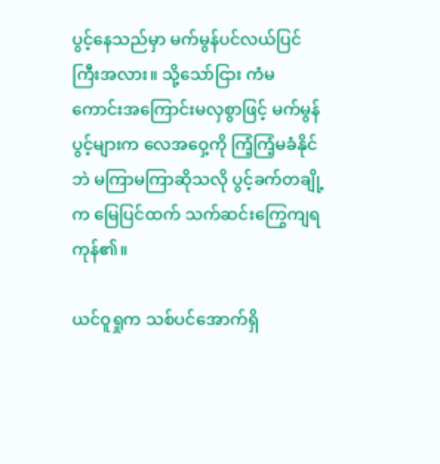ပွင့်နေသည်မှာ မက်မွန်ပင်လယ်ပြင်ကြီးအလား။ သို့သော်ငြား ကံမကောင်းအကြောင်းမလှစွာဖြင့် မက်မွန်ပွင့်များက လေအဝှေ့ကို ကြံ့ကြံ့မခံနိုင်ဘဲ မကြာမကြာဆိုသလို ပွင့်ခက်တချို့က မြေပြင်ထက် သက်ဆင်းကြွေကျရကုန်၏။

ယင်ဝူရှုက သစ်ပင်အောက်ရှိ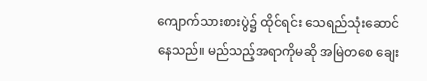ကျောက်သားစားပွဲ၌ ထိုင်ရင်း သေရည်သုံးဆောင်နေသည်။ မည်သည့်အရာကိုမဆို အမြဲတစေ ချေး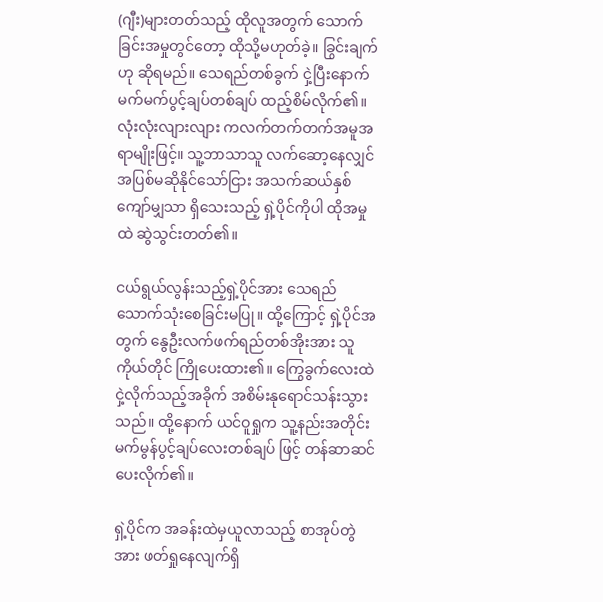(ဂျီး)များတတ်သည့် ထိုလူအတွက် သောက်ခြင်းအမှုတွင်တော့ ထိုသို့မဟုတ်ခဲ့။ ခြွင်းချက်ဟု ဆိုရမည်။ သေရည်တစ်ခွက် ငှဲ့ပြီးနောက် မက်မက်ပွင့်ချပ်တစ်ချပ် ထည့်စိမ်လိုက်၏။ လုံးလုံးလျားလျား ကလက်တက်တက်အမူအရာမျိုးဖြင့်။ သူ့ဘာသာသူ လက်ဆော့နေလျှင် အပြစ်မဆိုနိုင်သော်ငြား အသက်ဆယ်နှစ်ကျော်မျှသာ ရှိသေးသည့် ရှဲ့ပိုင်ကိုပါ ထိုအမှုထဲ ဆွဲသွင်းတတ်၏။

ငယ်ရွယ်လွန်းသည့်ရှဲ့ပိုင်အား သေရည်သောက်သုံးစေခြင်းမပြု။ ထို့ကြောင့် ရှဲ့ပိုင်အတွက် နွေဦးလက်ဖက်ရည်တစ်အိုးအား သူကိုယ်တိုင် ကြိုပေးထား၏။ ကြွေခွက်လေးထဲ ငှဲ့လိုက်သည့်အခိုက် အစိမ်းနုရောင်သန်းသွားသည်။ ထို့နောက် ယင်ဝူရှုက သူ့နည်းအတိုင်း မက်မွန်ပွင့်ချပ်လေးတစ်ချပ် ဖြင့် တန်ဆာဆင်ပေးလိုက်၏။

ရှဲ့ပိုင်က အခန်းထဲမှယူလာသည့် စာအုပ်တွဲအား ဖတ်ရှုနေလျက်ရှိ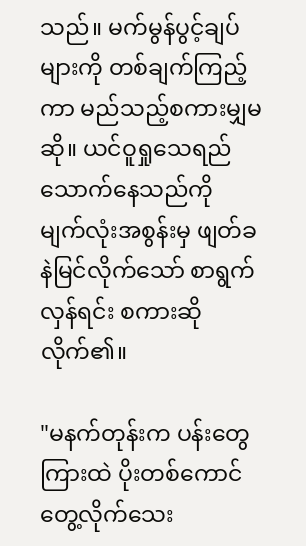သည်။ မက်မွန်ပွင့်ချပ်များကို တစ်ချက်ကြည့်ကာ မည်သည့်စကားမျှမဆို။ ယင်ဝူရှုသေရည်သောက်နေသည်ကို မျက်လုံးအစွန်းမှ ဖျတ်ခနဲမြင်လိုက်သော် စာရွက်လှန်ရင်း စကားဆိုလိုက်၏။

"မနက်တုန်းက ပန်းတွေကြားထဲ ပိုးတစ်ကောင် တွေ့လိုက်သေး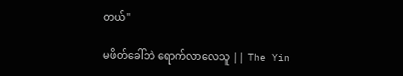တယ်"

မဖိတ်ခေါ်ဘဲ ရောက်လာလေသူ || The Yin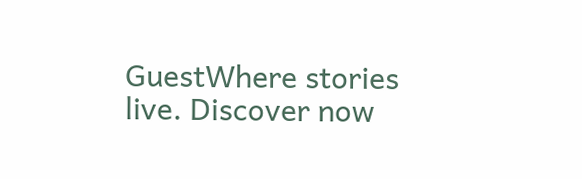GuestWhere stories live. Discover now